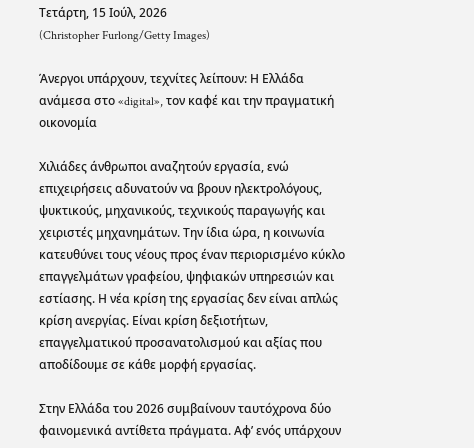Τετάρτη, 15 Ιούλ, 2026
(Christopher Furlong/Getty Images)

Άνεργοι υπάρχουν, τεχνίτες λείπουν: Η Ελλάδα ανάμεσα στο «digital», τον καφέ και την πραγματική οικονομία

Χιλιάδες άνθρωποι αναζητούν εργασία, ενώ επιχειρήσεις αδυνατούν να βρουν ηλεκτρολόγους, ψυκτικούς, μηχανικούς, τεχνικούς παραγωγής και χειριστές μηχανημάτων. Την ίδια ώρα, η κοινωνία κατευθύνει τους νέους προς έναν περιορισμένο κύκλο επαγγελμάτων γραφείου, ψηφιακών υπηρεσιών και εστίασης. Η νέα κρίση της εργασίας δεν είναι απλώς κρίση ανεργίας. Είναι κρίση δεξιοτήτων, επαγγελματικού προσανατολισμού και αξίας που αποδίδουμε σε κάθε μορφή εργασίας.

Στην Ελλάδα του 2026 συμβαίνουν ταυτόχρονα δύο φαινομενικά αντίθετα πράγματα. Αφ’ ενός υπάρχουν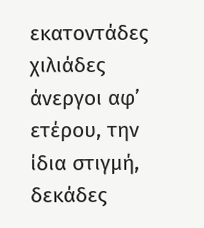εκατοντάδες χιλιάδες άνεργοι αφ’ ετέρου, την ίδια στιγμή, δεκάδες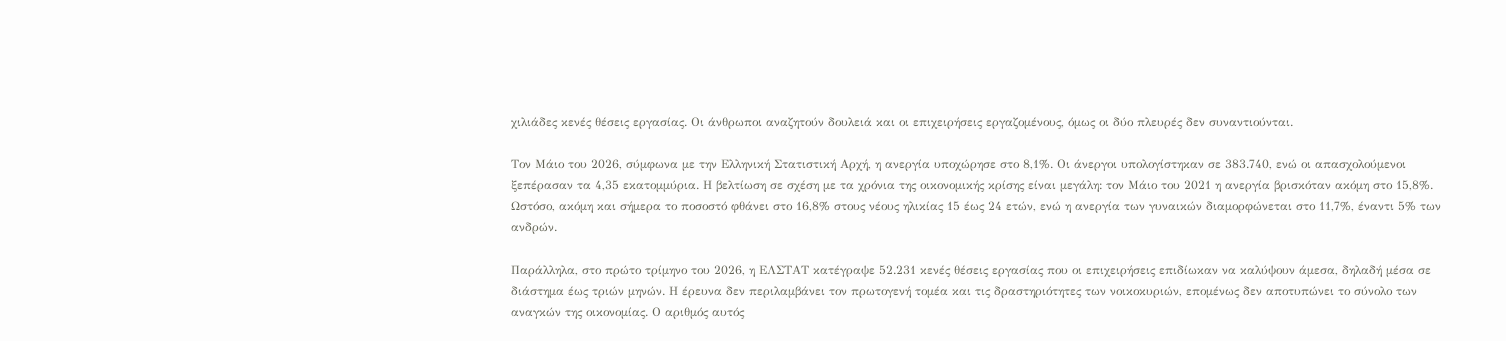χιλιάδες κενές θέσεις εργασίας. Οι άνθρωποι αναζητούν δουλειά και οι επιχειρήσεις εργαζομένους, όμως οι δύο πλευρές δεν συναντιούνται.

Τον Μάιο του 2026, σύμφωνα με την Ελληνική Στατιστική Αρχή, η ανεργία υποχώρησε στο 8,1%. Οι άνεργοι υπολογίστηκαν σε 383.740, ενώ οι απασχολούμενοι ξεπέρασαν τα 4,35 εκατομμύρια. Η βελτίωση σε σχέση με τα χρόνια της οικονομικής κρίσης είναι μεγάλη: τον Μάιο του 2021 η ανεργία βρισκόταν ακόμη στο 15,8%. Ωστόσο, ακόμη και σήμερα το ποσοστό φθάνει στο 16,8% στους νέους ηλικίας 15 έως 24 ετών, ενώ η ανεργία των γυναικών διαμορφώνεται στο 11,7%, έναντι 5% των ανδρών.

Παράλληλα, στο πρώτο τρίμηνο του 2026, η ΕΛΣΤΑΤ κατέγραψε 52.231 κενές θέσεις εργασίας που οι επιχειρήσεις επιδίωκαν να καλύψουν άμεσα, δηλαδή μέσα σε διάστημα έως τριών μηνών. Η έρευνα δεν περιλαμβάνει τον πρωτογενή τομέα και τις δραστηριότητες των νοικοκυριών, επομένως δεν αποτυπώνει το σύνολο των αναγκών της οικονομίας. Ο αριθμός αυτός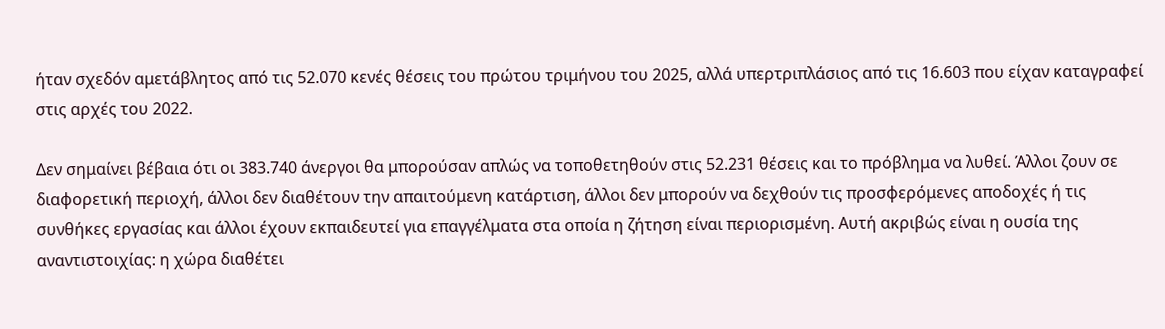ήταν σχεδόν αμετάβλητος από τις 52.070 κενές θέσεις του πρώτου τριμήνου του 2025, αλλά υπερτριπλάσιος από τις 16.603 που είχαν καταγραφεί στις αρχές του 2022.

Δεν σημαίνει βέβαια ότι οι 383.740 άνεργοι θα μπορούσαν απλώς να τοποθετηθούν στις 52.231 θέσεις και το πρόβλημα να λυθεί. Άλλοι ζουν σε διαφορετική περιοχή, άλλοι δεν διαθέτουν την απαιτούμενη κατάρτιση, άλλοι δεν μπορούν να δεχθούν τις προσφερόμενες αποδοχές ή τις συνθήκες εργασίας και άλλοι έχουν εκπαιδευτεί για επαγγέλματα στα οποία η ζήτηση είναι περιορισμένη. Αυτή ακριβώς είναι η ουσία της αναντιστοιχίας: η χώρα διαθέτει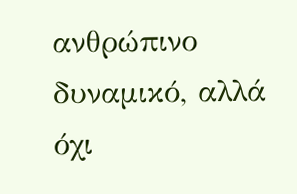ανθρώπινο δυναμικό, αλλά όχι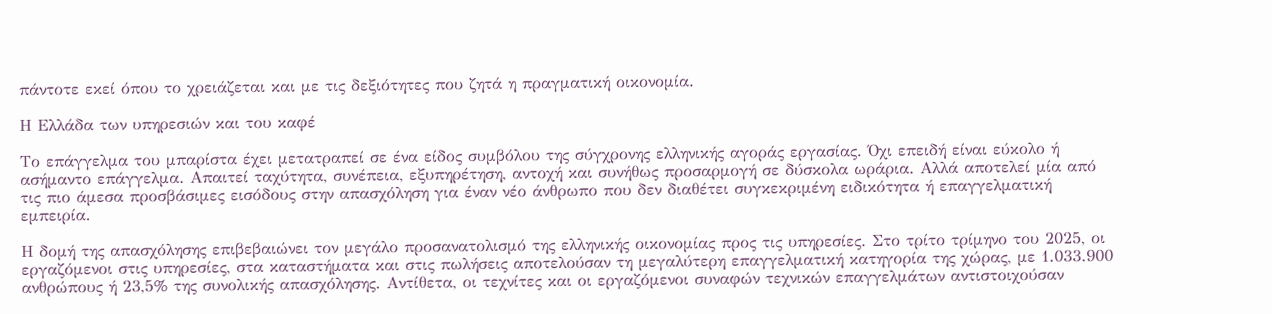πάντοτε εκεί όπου το χρειάζεται και με τις δεξιότητες που ζητά η πραγματική οικονομία.

Η Ελλάδα των υπηρεσιών και του καφέ

Το επάγγελμα του μπαρίστα έχει μετατραπεί σε ένα είδος συμβόλου της σύγχρονης ελληνικής αγοράς εργασίας. Όχι επειδή είναι εύκολο ή ασήμαντο επάγγελμα. Απαιτεί ταχύτητα, συνέπεια, εξυπηρέτηση, αντοχή και συνήθως προσαρμογή σε δύσκολα ωράρια. Αλλά αποτελεί μία από τις πιο άμεσα προσβάσιμες εισόδους στην απασχόληση για έναν νέο άνθρωπο που δεν διαθέτει συγκεκριμένη ειδικότητα ή επαγγελματική εμπειρία.

Η δομή της απασχόλησης επιβεβαιώνει τον μεγάλο προσανατολισμό της ελληνικής οικονομίας προς τις υπηρεσίες. Στο τρίτο τρίμηνο του 2025, οι εργαζόμενοι στις υπηρεσίες, στα καταστήματα και στις πωλήσεις αποτελούσαν τη μεγαλύτερη επαγγελματική κατηγορία της χώρας, με 1.033.900 ανθρώπους ή 23,5% της συνολικής απασχόλησης. Αντίθετα, οι τεχνίτες και οι εργαζόμενοι συναφών τεχνικών επαγγελμάτων αντιστοιχούσαν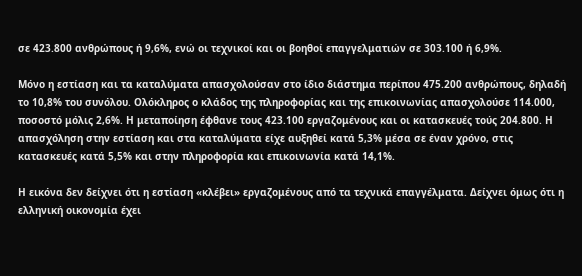σε 423.800 ανθρώπους ή 9,6%, ενώ οι τεχνικοί και οι βοηθοί επαγγελματιών σε 303.100 ή 6,9%.

Μόνο η εστίαση και τα καταλύματα απασχολούσαν στο ίδιο διάστημα περίπου 475.200 ανθρώπους, δηλαδή το 10,8% του συνόλου. Ολόκληρος ο κλάδος της πληροφορίας και της επικοινωνίας απασχολούσε 114.000, ποσοστό μόλις 2,6%. Η μεταποίηση έφθανε τους 423.100 εργαζομένους και οι κατασκευές τούς 204.800. Η απασχόληση στην εστίαση και στα καταλύματα είχε αυξηθεί κατά 5,3% μέσα σε έναν χρόνο, στις κατασκευές κατά 5,5% και στην πληροφορία και επικοινωνία κατά 14,1%.

Η εικόνα δεν δείχνει ότι η εστίαση «κλέβει» εργαζομένους από τα τεχνικά επαγγέλματα. Δείχνει όμως ότι η ελληνική οικονομία έχει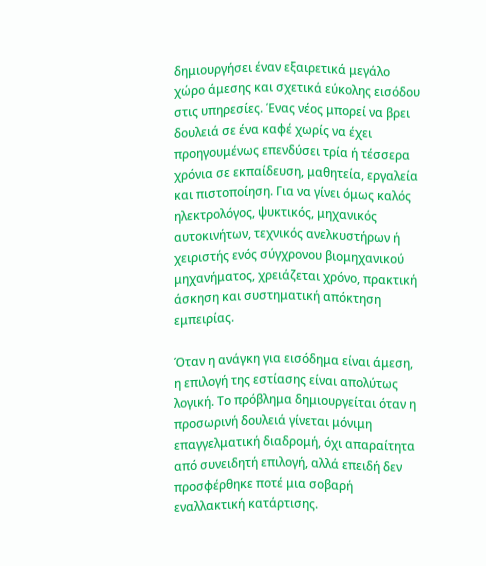δημιουργήσει έναν εξαιρετικά μεγάλο χώρο άμεσης και σχετικά εύκολης εισόδου στις υπηρεσίες. Ένας νέος μπορεί να βρει δουλειά σε ένα καφέ χωρίς να έχει προηγουμένως επενδύσει τρία ή τέσσερα χρόνια σε εκπαίδευση, μαθητεία, εργαλεία και πιστοποίηση. Για να γίνει όμως καλός ηλεκτρολόγος, ψυκτικός, μηχανικός αυτοκινήτων, τεχνικός ανελκυστήρων ή χειριστής ενός σύγχρονου βιομηχανικού μηχανήματος, χρειάζεται χρόνο, πρακτική άσκηση και συστηματική απόκτηση εμπειρίας.

Όταν η ανάγκη για εισόδημα είναι άμεση, η επιλογή της εστίασης είναι απολύτως λογική. Το πρόβλημα δημιουργείται όταν η προσωρινή δουλειά γίνεται μόνιμη επαγγελματική διαδρομή, όχι απαραίτητα από συνειδητή επιλογή, αλλά επειδή δεν προσφέρθηκε ποτέ μια σοβαρή εναλλακτική κατάρτισης.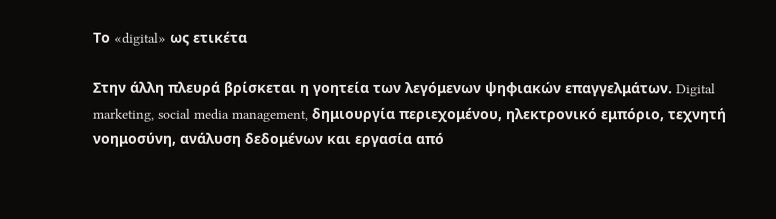Το «digital» ως ετικέτα

Στην άλλη πλευρά βρίσκεται η γοητεία των λεγόμενων ψηφιακών επαγγελμάτων. Digital marketing, social media management, δημιουργία περιεχομένου, ηλεκτρονικό εμπόριο, τεχνητή νοημοσύνη, ανάλυση δεδομένων και εργασία από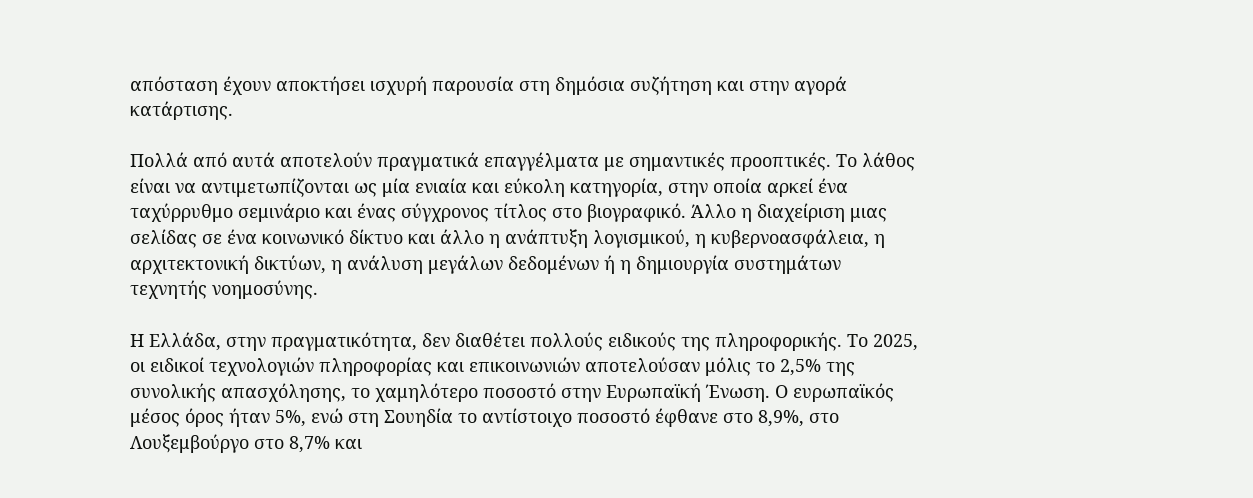απόσταση έχουν αποκτήσει ισχυρή παρουσία στη δημόσια συζήτηση και στην αγορά κατάρτισης.

Πολλά από αυτά αποτελούν πραγματικά επαγγέλματα με σημαντικές προοπτικές. Το λάθος είναι να αντιμετωπίζονται ως μία ενιαία και εύκολη κατηγορία, στην οποία αρκεί ένα ταχύρρυθμο σεμινάριο και ένας σύγχρονος τίτλος στο βιογραφικό. Άλλο η διαχείριση μιας σελίδας σε ένα κοινωνικό δίκτυο και άλλο η ανάπτυξη λογισμικού, η κυβερνοασφάλεια, η αρχιτεκτονική δικτύων, η ανάλυση μεγάλων δεδομένων ή η δημιουργία συστημάτων τεχνητής νοημοσύνης.

Η Ελλάδα, στην πραγματικότητα, δεν διαθέτει πολλούς ειδικούς της πληροφορικής. Το 2025, οι ειδικοί τεχνολογιών πληροφορίας και επικοινωνιών αποτελούσαν μόλις το 2,5% της συνολικής απασχόλησης, το χαμηλότερο ποσοστό στην Ευρωπαϊκή Ένωση. Ο ευρωπαϊκός μέσος όρος ήταν 5%, ενώ στη Σουηδία το αντίστοιχο ποσοστό έφθανε στο 8,9%, στο Λουξεμβούργο στο 8,7% και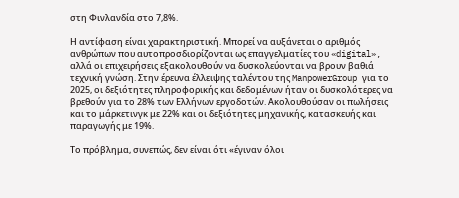στη Φινλανδία στο 7,8%.

Η αντίφαση είναι χαρακτηριστική. Μπορεί να αυξάνεται ο αριθμός ανθρώπων που αυτοπροσδιορίζονται ως επαγγελματίες του «digital», αλλά οι επιχειρήσεις εξακολουθούν να δυσκολεύονται να βρουν βαθιά τεχνική γνώση. Στην έρευνα έλλειψης ταλέντου της ManpowerGroup για το 2025, οι δεξιότητες πληροφορικής και δεδομένων ήταν οι δυσκολότερες να βρεθούν για το 28% των Ελλήνων εργοδοτών. Ακολουθούσαν οι πωλήσεις και το μάρκετινγκ με 22% και οι δεξιότητες μηχανικής, κατασκευής και παραγωγής με 19%.

Το πρόβλημα, συνεπώς, δεν είναι ότι «έγιναν όλοι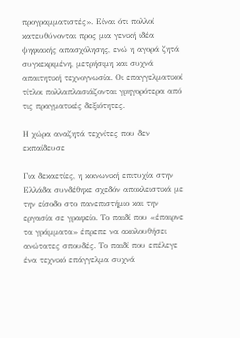προγραμματιστές». Είναι ότι πολλοί κατευθύνονται προς μια γενική ιδέα ψηφιακής απασχόλησης, ενώ η αγορά ζητά συγκεκριμένη, μετρήσιμη και συχνά απαιτητική τεχνογνωσία. Οι επαγγελματικοί τίτλοι πολλαπλασιάζονται γρηγορότερα από τις πραγματικές δεξιότητες.

Η χώρα αναζητά τεχνίτες που δεν εκπαίδευσε

Για δεκαετίες, η κοινωνική επιτυχία στην Ελλάδα συνδέθηκε σχεδόν αποκλειστικά με την είσοδο στο πανεπιστήμιο και την εργασία σε γραφείο. Το παιδί που «έπαιρνε τα γράμματα» έπρεπε να ακολουθήσει ανώτατες σπουδές. Το παιδί που επέλεγε ένα τεχνικό επάγγελμα συχνά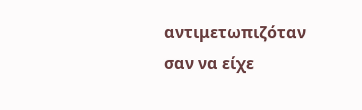αντιμετωπιζόταν σαν να είχε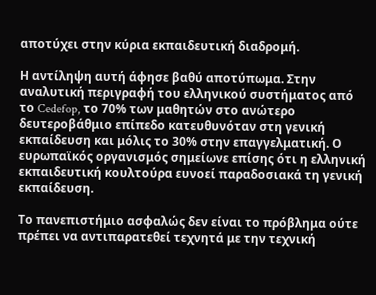αποτύχει στην κύρια εκπαιδευτική διαδρομή.

Η αντίληψη αυτή άφησε βαθύ αποτύπωμα. Στην αναλυτική περιγραφή του ελληνικού συστήματος από το Cedefop, το 70% των μαθητών στο ανώτερο δευτεροβάθμιο επίπεδο κατευθυνόταν στη γενική εκπαίδευση και μόλις το 30% στην επαγγελματική. Ο ευρωπαϊκός οργανισμός σημείωνε επίσης ότι η ελληνική εκπαιδευτική κουλτούρα ευνοεί παραδοσιακά τη γενική εκπαίδευση.

Το πανεπιστήμιο ασφαλώς δεν είναι το πρόβλημα ούτε πρέπει να αντιπαρατεθεί τεχνητά με την τεχνική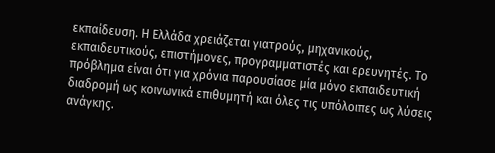εκπαίδευση. Η Ελλάδα χρειάζεται γιατρούς, μηχανικούς, εκπαιδευτικούς, επιστήμονες, προγραμματιστές και ερευνητές. Το πρόβλημα είναι ότι για χρόνια παρουσίασε μία μόνο εκπαιδευτική διαδρομή ως κοινωνικά επιθυμητή και όλες τις υπόλοιπες ως λύσεις ανάγκης.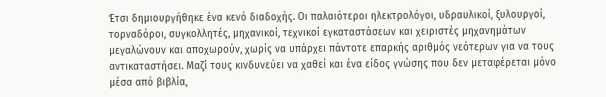Έτσι δημιουργήθηκε ένα κενό διαδοχής. Οι παλαιότεροι ηλεκτρολόγοι, υδραυλικοί, ξυλουργοί, τορναδόροι, συγκολλητές, μηχανικοί, τεχνικοί εγκαταστάσεων και χειριστές μηχανημάτων μεγαλώνουν και αποχωρούν, χωρίς να υπάρχει πάντοτε επαρκής αριθμός νεότερων για να τους αντικαταστήσει. Μαζί τους κινδυνεύει να χαθεί και ένα είδος γνώσης που δεν μεταφέρεται μόνο μέσα από βιβλία,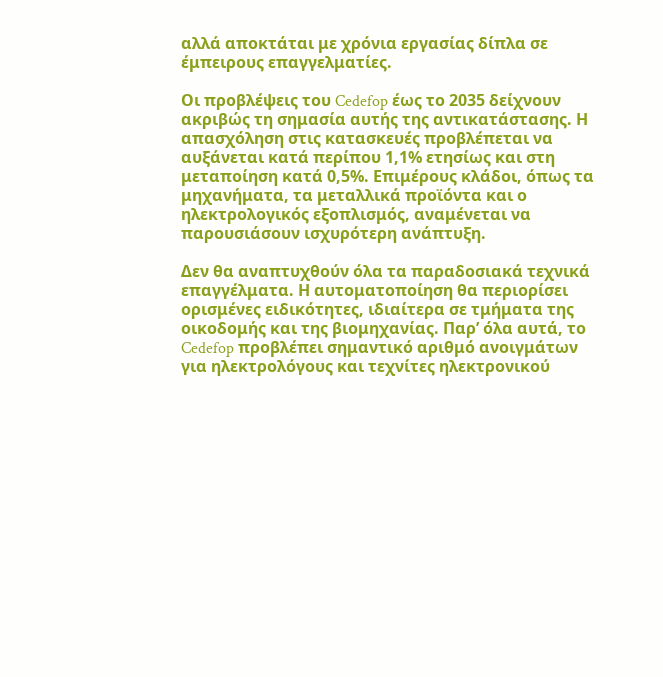αλλά αποκτάται με χρόνια εργασίας δίπλα σε έμπειρους επαγγελματίες.

Οι προβλέψεις του Cedefop έως το 2035 δείχνουν ακριβώς τη σημασία αυτής της αντικατάστασης. Η απασχόληση στις κατασκευές προβλέπεται να αυξάνεται κατά περίπου 1,1% ετησίως και στη μεταποίηση κατά 0,5%. Επιμέρους κλάδοι, όπως τα μηχανήματα, τα μεταλλικά προϊόντα και ο ηλεκτρολογικός εξοπλισμός, αναμένεται να παρουσιάσουν ισχυρότερη ανάπτυξη.

Δεν θα αναπτυχθούν όλα τα παραδοσιακά τεχνικά επαγγέλματα. Η αυτοματοποίηση θα περιορίσει ορισμένες ειδικότητες, ιδιαίτερα σε τμήματα της οικοδομής και της βιομηχανίας. Παρ’ όλα αυτά, το Cedefop προβλέπει σημαντικό αριθμό ανοιγμάτων για ηλεκτρολόγους και τεχνίτες ηλεκτρονικού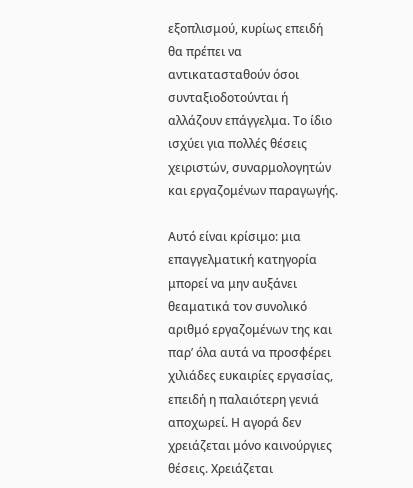εξοπλισμού, κυρίως επειδή θα πρέπει να αντικατασταθούν όσοι συνταξιοδοτούνται ή αλλάζουν επάγγελμα. Το ίδιο ισχύει για πολλές θέσεις χειριστών, συναρμολογητών και εργαζομένων παραγωγής.

Αυτό είναι κρίσιμο: μια επαγγελματική κατηγορία μπορεί να μην αυξάνει θεαματικά τον συνολικό αριθμό εργαζομένων της και παρ’ όλα αυτά να προσφέρει χιλιάδες ευκαιρίες εργασίας, επειδή η παλαιότερη γενιά αποχωρεί. Η αγορά δεν χρειάζεται μόνο καινούργιες θέσεις. Χρειάζεται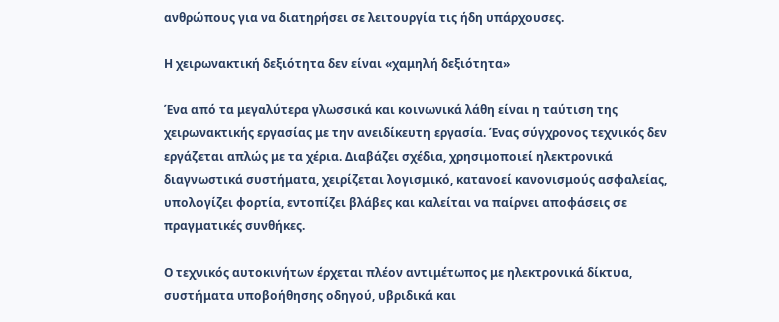ανθρώπους για να διατηρήσει σε λειτουργία τις ήδη υπάρχουσες.

Η χειρωνακτική δεξιότητα δεν είναι «χαμηλή δεξιότητα»

Ένα από τα μεγαλύτερα γλωσσικά και κοινωνικά λάθη είναι η ταύτιση της χειρωνακτικής εργασίας με την ανειδίκευτη εργασία. Ένας σύγχρονος τεχνικός δεν εργάζεται απλώς με τα χέρια. Διαβάζει σχέδια, χρησιμοποιεί ηλεκτρονικά διαγνωστικά συστήματα, χειρίζεται λογισμικό, κατανοεί κανονισμούς ασφαλείας, υπολογίζει φορτία, εντοπίζει βλάβες και καλείται να παίρνει αποφάσεις σε πραγματικές συνθήκες.

Ο τεχνικός αυτοκινήτων έρχεται πλέον αντιμέτωπος με ηλεκτρονικά δίκτυα, συστήματα υποβοήθησης οδηγού, υβριδικά και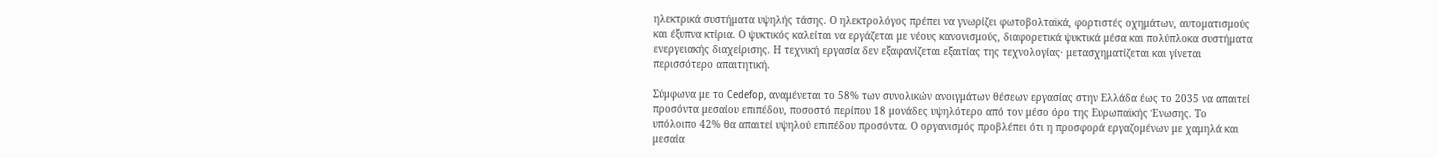ηλεκτρικά συστήματα υψηλής τάσης. Ο ηλεκτρολόγος πρέπει να γνωρίζει φωτοβολταϊκά, φορτιστές οχημάτων, αυτοματισμούς και έξυπνα κτίρια. Ο ψυκτικός καλείται να εργάζεται με νέους κανονισμούς, διαφορετικά ψυκτικά μέσα και πολύπλοκα συστήματα ενεργειακής διαχείρισης. Η τεχνική εργασία δεν εξαφανίζεται εξαιτίας της τεχνολογίας· μετασχηματίζεται και γίνεται περισσότερο απαιτητική.

Σύμφωνα με το Cedefop, αναμένεται το 58% των συνολικών ανοιγμάτων θέσεων εργασίας στην Ελλάδα έως το 2035 να απαιτεί προσόντα μεσαίου επιπέδου, ποσοστό περίπου 18 μονάδες υψηλότερο από τον μέσο όρο της Ευρωπαϊκής Ένωσης. Το υπόλοιπο 42% θα απαιτεί υψηλού επιπέδου προσόντα. Ο οργανισμός προβλέπει ότι η προσφορά εργαζομένων με χαμηλά και μεσαία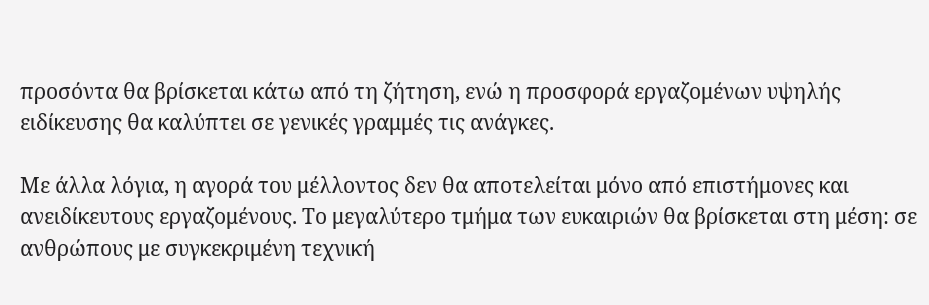προσόντα θα βρίσκεται κάτω από τη ζήτηση, ενώ η προσφορά εργαζομένων υψηλής ειδίκευσης θα καλύπτει σε γενικές γραμμές τις ανάγκες.

Με άλλα λόγια, η αγορά του μέλλοντος δεν θα αποτελείται μόνο από επιστήμονες και ανειδίκευτους εργαζομένους. Το μεγαλύτερο τμήμα των ευκαιριών θα βρίσκεται στη μέση: σε ανθρώπους με συγκεκριμένη τεχνική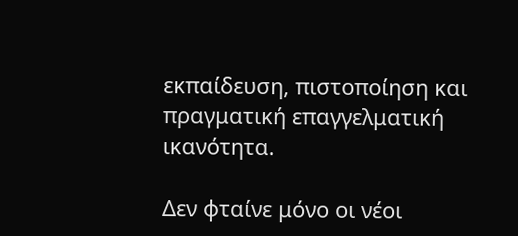εκπαίδευση, πιστοποίηση και πραγματική επαγγελματική ικανότητα.

Δεν φταίνε μόνο οι νέοι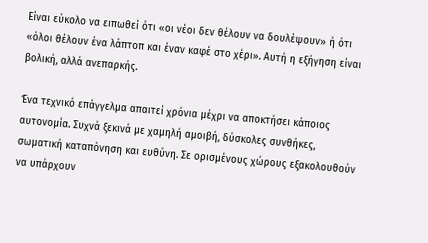Είναι εύκολο να ειπωθεί ότι «οι νέοι δεν θέλουν να δουλέψουν» ή ότι «όλοι θέλουν ένα λάπτοπ και έναν καφέ στο χέρι». Αυτή η εξήγηση είναι βολική, αλλά ανεπαρκής.

Ένα τεχνικό επάγγελμα απαιτεί χρόνια μέχρι να αποκτήσει κάποιος αυτονομία. Συχνά ξεκινά με χαμηλή αμοιβή, δύσκολες συνθήκες, σωματική καταπόνηση και ευθύνη. Σε ορισμένους χώρους εξακολουθούν να υπάρχουν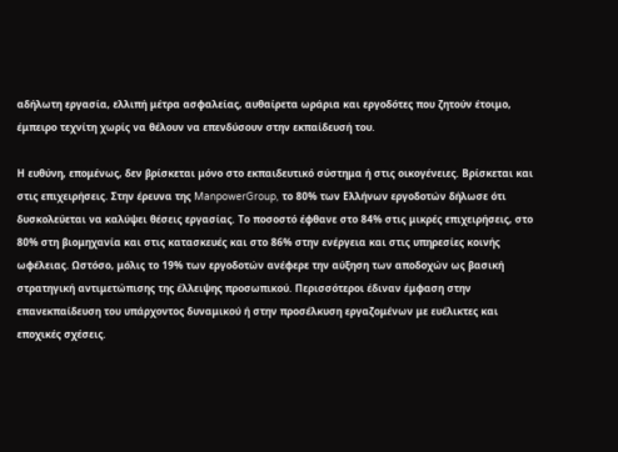αδήλωτη εργασία, ελλιπή μέτρα ασφαλείας, αυθαίρετα ωράρια και εργοδότες που ζητούν έτοιμο, έμπειρο τεχνίτη χωρίς να θέλουν να επενδύσουν στην εκπαίδευσή του.

Η ευθύνη, επομένως, δεν βρίσκεται μόνο στο εκπαιδευτικό σύστημα ή στις οικογένειες. Βρίσκεται και στις επιχειρήσεις. Στην έρευνα της ManpowerGroup, το 80% των Ελλήνων εργοδοτών δήλωσε ότι δυσκολεύεται να καλύψει θέσεις εργασίας. Το ποσοστό έφθανε στο 84% στις μικρές επιχειρήσεις, στο 80% στη βιομηχανία και στις κατασκευές και στο 86% στην ενέργεια και στις υπηρεσίες κοινής ωφέλειας. Ωστόσο, μόλις το 19% των εργοδοτών ανέφερε την αύξηση των αποδοχών ως βασική στρατηγική αντιμετώπισης της έλλειψης προσωπικού. Περισσότεροι έδιναν έμφαση στην επανεκπαίδευση του υπάρχοντος δυναμικού ή στην προσέλκυση εργαζομένων με ευέλικτες και εποχικές σχέσεις.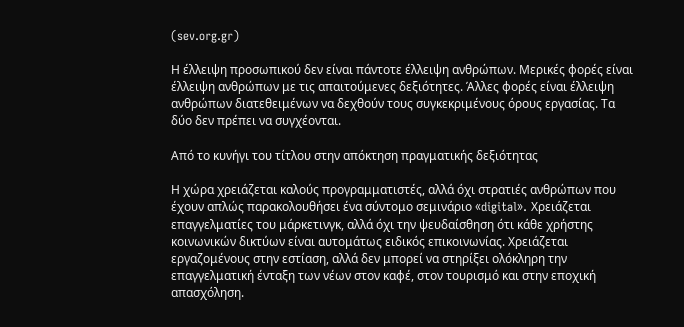(sev.org.gr)

Η έλλειψη προσωπικού δεν είναι πάντοτε έλλειψη ανθρώπων. Μερικές φορές είναι έλλειψη ανθρώπων με τις απαιτούμενες δεξιότητες. Άλλες φορές είναι έλλειψη ανθρώπων διατεθειμένων να δεχθούν τους συγκεκριμένους όρους εργασίας. Τα δύο δεν πρέπει να συγχέονται.

Από το κυνήγι του τίτλου στην απόκτηση πραγματικής δεξιότητας

Η χώρα χρειάζεται καλούς προγραμματιστές, αλλά όχι στρατιές ανθρώπων που έχουν απλώς παρακολουθήσει ένα σύντομο σεμινάριο «digital». Χρειάζεται επαγγελματίες του μάρκετινγκ, αλλά όχι την ψευδαίσθηση ότι κάθε χρήστης κοινωνικών δικτύων είναι αυτομάτως ειδικός επικοινωνίας. Χρειάζεται εργαζομένους στην εστίαση, αλλά δεν μπορεί να στηρίξει ολόκληρη την επαγγελματική ένταξη των νέων στον καφέ, στον τουρισμό και στην εποχική απασχόληση.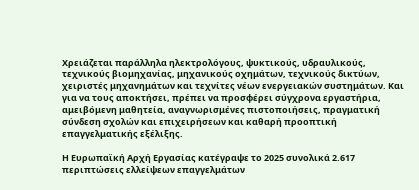Χρειάζεται παράλληλα ηλεκτρολόγους, ψυκτικούς, υδραυλικούς, τεχνικούς βιομηχανίας, μηχανικούς οχημάτων, τεχνικούς δικτύων, χειριστές μηχανημάτων και τεχνίτες νέων ενεργειακών συστημάτων. Και για να τους αποκτήσει, πρέπει να προσφέρει σύγχρονα εργαστήρια, αμειβόμενη μαθητεία, αναγνωρισμένες πιστοποιήσεις, πραγματική σύνδεση σχολών και επιχειρήσεων και καθαρή προοπτική επαγγελματικής εξέλιξης.

Η Ευρωπαϊκή Αρχή Εργασίας κατέγραψε το 2025 συνολικά 2.617 περιπτώσεις ελλείψεων επαγγελμάτων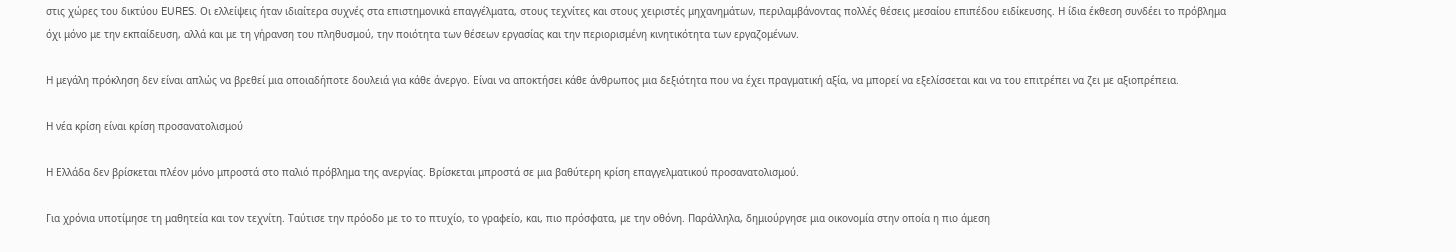στις χώρες του δικτύου EURES. Οι ελλείψεις ήταν ιδιαίτερα συχνές στα επιστημονικά επαγγέλματα, στους τεχνίτες και στους χειριστές μηχανημάτων, περιλαμβάνοντας πολλές θέσεις μεσαίου επιπέδου ειδίκευσης. Η ίδια έκθεση συνδέει το πρόβλημα όχι μόνο με την εκπαίδευση, αλλά και με τη γήρανση του πληθυσμού, την ποιότητα των θέσεων εργασίας και την περιορισμένη κινητικότητα των εργαζομένων.

Η μεγάλη πρόκληση δεν είναι απλώς να βρεθεί μια οποιαδήποτε δουλειά για κάθε άνεργο. Είναι να αποκτήσει κάθε άνθρωπος μια δεξιότητα που να έχει πραγματική αξία, να μπορεί να εξελίσσεται και να του επιτρέπει να ζει με αξιοπρέπεια.

Η νέα κρίση είναι κρίση προσανατολισμού

Η Ελλάδα δεν βρίσκεται πλέον μόνο μπροστά στο παλιό πρόβλημα της ανεργίας. Βρίσκεται μπροστά σε μια βαθύτερη κρίση επαγγελματικού προσανατολισμού.

Για χρόνια υποτίμησε τη μαθητεία και τον τεχνίτη. Ταύτισε την πρόοδο με το το πτυχίο, το γραφείο, και, πιο πρόσφατα, με την οθόνη. Παράλληλα, δημιούργησε μια οικονομία στην οποία η πιο άμεση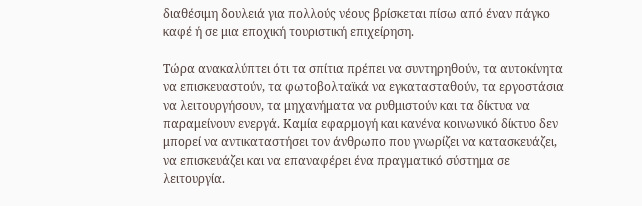διαθέσιμη δουλειά για πολλούς νέους βρίσκεται πίσω από έναν πάγκο καφέ ή σε μια εποχική τουριστική επιχείρηση.

Τώρα ανακαλύπτει ότι τα σπίτια πρέπει να συντηρηθούν, τα αυτοκίνητα να επισκευαστούν, τα φωτοβολταϊκά να εγκατασταθούν, τα εργοστάσια να λειτουργήσουν, τα μηχανήματα να ρυθμιστούν και τα δίκτυα να παραμείνουν ενεργά. Καμία εφαρμογή και κανένα κοινωνικό δίκτυο δεν μπορεί να αντικαταστήσει τον άνθρωπο που γνωρίζει να κατασκευάζει, να επισκευάζει και να επαναφέρει ένα πραγματικό σύστημα σε λειτουργία.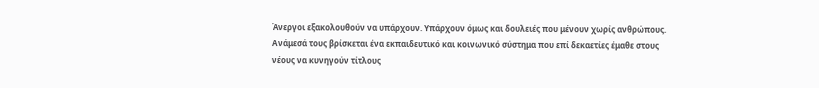Άνεργοι εξακολουθούν να υπάρχουν. Υπάρχουν όμως και δουλειές που μένουν χωρίς ανθρώπους. Ανάμεσά τους βρίσκεται ένα εκπαιδευτικό και κοινωνικό σύστημα που επί δεκαετίες έμαθε στους νέους να κυνηγούν τίτλους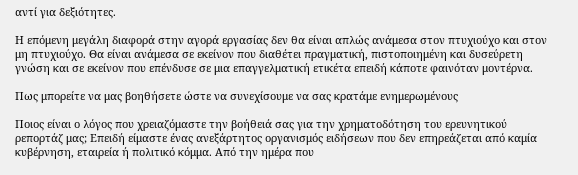αντί για δεξιότητες.

Η επόμενη μεγάλη διαφορά στην αγορά εργασίας δεν θα είναι απλώς ανάμεσα στον πτυχιούχο και στον μη πτυχιούχο. Θα είναι ανάμεσα σε εκείνον που διαθέτει πραγματική, πιστοποιημένη και δυσεύρετη γνώση και σε εκείνον που επένδυσε σε μια επαγγελματική ετικέτα επειδή κάποτε φαινόταν μοντέρνα.

Πως μπορείτε να μας βοηθήσετε ώστε να συνεχίσουμε να σας κρατάμε ενημερωμένους

Ποιος είναι ο λόγος που χρειαζόμαστε την βοήθειά σας για την χρηματοδότηση του ερευνητικού ρεπορτάζ μας; Επειδή είμαστε ένας ανεξάρτητος οργανισμός ειδήσεων που δεν επηρεάζεται από καμία κυβέρνηση, εταιρεία ή πολιτικό κόμμα. Από την ημέρα που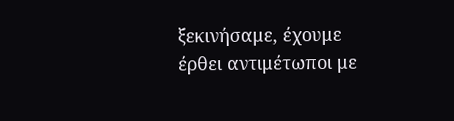ξεκινήσαμε, έχουμε έρθει αντιμέτωποι με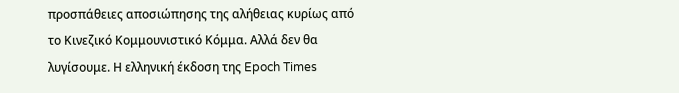προσπάθειες αποσιώπησης της αλήθειας κυρίως από το Κινεζικό Κομμουνιστικό Κόμμα. Αλλά δεν θα λυγίσουμε. Η ελληνική έκδοση της Epoch Times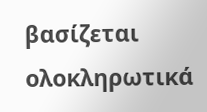βασίζεται ολοκληρωτικά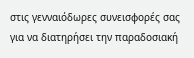στις γενναιόδωρες συνεισφορές σας για να διατηρήσει την παραδοσιακή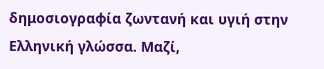δημοσιογραφία ζωντανή και υγιή στην Ελληνική γλώσσα. Μαζί,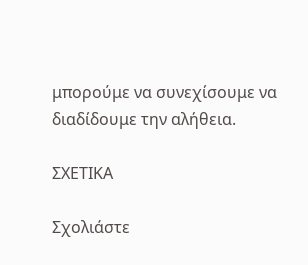μπορούμε να συνεχίσουμε να διαδίδουμε την αλήθεια.

ΣΧΕΤΙΚΑ

Σχολιάστε